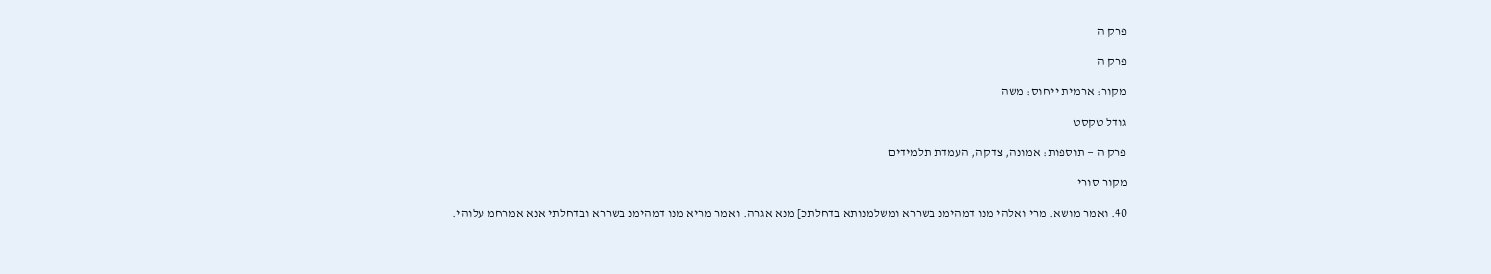פרק ה

פרק ה

מקור: ארמית ייחוס: משה

גודל טקסט

פרק ה — תוספות: אמונה, צדקה, העמדת תלמידים

מקור סורי

40. ואמר מושא. מרי ואלהי מנו דמהימנ בשררא ומשלמנותא בדחלתכ] מנא אגרה. ואמר מריא מנו דמהימנ בשררא ובדחלתי אנא אמרחמ עלוהי.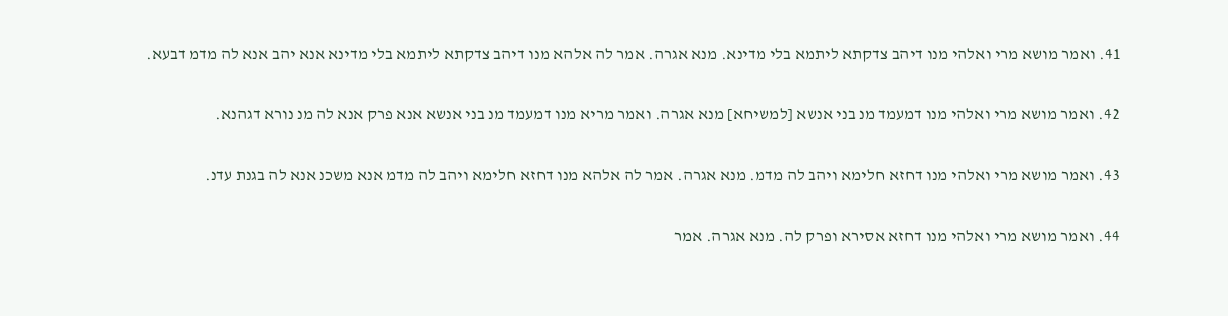41. ואמר מושא מרי ואלהי מנו דיהב צדקתא ליתמא בלי מדינא. מנא אגרה. אמר לה אלהא מנו דיהב צדקתא ליתמא בלי מדינא אנא יהב אנא לה מדמ דבעא.

42. ואמר מושא מרי ואלהי מנו דמעמד מנ בני אנשא [למשיחא] מנא אגרה. ואמר מריא מנו דמעמד מנ בני אנשא אנא פרק אנא לה מנ נורא דגהנא.

43. ואמר מושא מרי ואלהי מנו דחזא חלימא ויהב לה מדמ. מנא אגרה. אמר לה אלהא מנו דחזא חלימא ויהב לה מדמ אנא משכנ אנא לה בגנת עדנ.

44. ואמר מושא מרי ואלהי מנו דחזא אסירא ופרק לה. מנא אגרה. אמר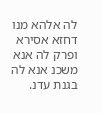לה אלהא מנו דחזא אסירא ופרק לה אנא משכנ אנא לה בגנת עדנ.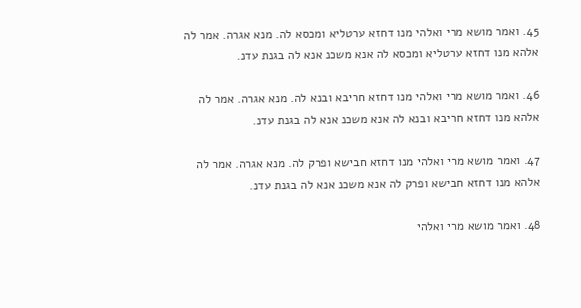45. ואמר מושא מרי ואלהי מנו דחזא ערטליא ומכסא לה. מנא אגרה. אמר לה אלהא מנו דחזא ערטליא ומכסא לה אנא משכנ אנא לה בגנת עדנ.

46. ואמר מושא מרי ואלהי מנו דחזא חריבא ובנא לה. מנא אגרה. אמר לה אלהא מנו דחזא חריבא ובנא לה אנא משכנ אנא לה בגנת עדנ.

47. ואמר מושא מרי ואלהי מנו דחזא חבישא ופרק לה. מנא אגרה. אמר לה אלהא מנו דחזא חבישא ופרק לה אנא משכנ אנא לה בגנת עדנ.

48. ואמר מושא מרי ואלהי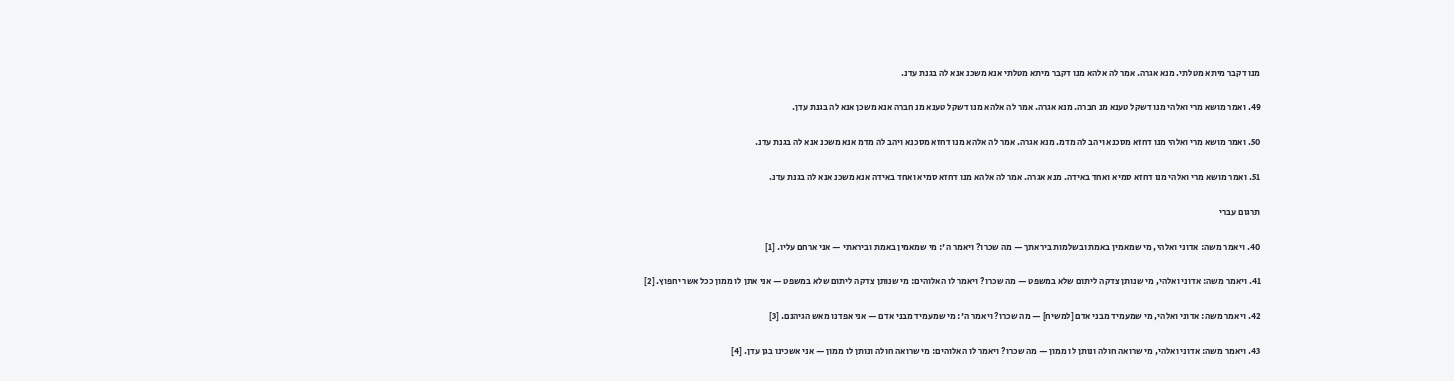מנו דקבר מיתא מטלתי. מנא אגרה. אמר לה אלהא מנו דקבר מיתא מטלתי אנא משכנ אנא לה בגנת עדנ.

49. ואמר מושא מרי ואלהי מנו דשקל טענא מנ חברה. מנא אגרה. אמר לה אלהא מנו דשקל טענא מנ חברה אנא משכן אנא לה בגנת עדן.

50. ואמר מושא מרי ואלהי מנו דחזא מסכנא ויהב לה מדמ. מנא אגרה. אמר לה אלהא מנו דחזא מסכנא ויהב לה מדמ אנא משכנ אנא לה בגנת עדנ.

51. ואמר מושא מרי ואלהי מנו דחזא סמיא ואחד באידה. מנא אגרה. אמר לה אלהא מנו דחזא סמיא ואחד באידה אנא משכנ אנא לה בגנת עדנ.

תרגום עברי

40. ויאמר משה: אדוני ואלהי, מי שמאמין באמת ובשלמות ביראתך — מה שכרו? ויאמר ה': מי שמאמין באמת וביראתי — אני ארחם עליו. [1]

41. ויאמר משה: אדוני ואלהי, מי שנותן צדקה ליתום שלא במשפט — מה שכרו? ויאמר לו האלוהים: מי שנותן צדקה ליתום שלא במשפט — אני אתן לו ממון ככל אשר יחפוץ. [2]

42. ויאמר משה: אדוני ואלהי, מי שמעמיד מבני אדם [למשיח] — מה שכרו? ויאמר ה': מי שמעמיד מבני אדם — אני אפדנו מאש הגיהנם. [3]

43. ויאמר משה: אדוני ואלהי, מי שרואה חולה ונותן לו ממון — מה שכרו? ויאמר לו האלוהים: מי שרואה חולה ונותן לו ממון — אני אשכינו בגן עדן. [4]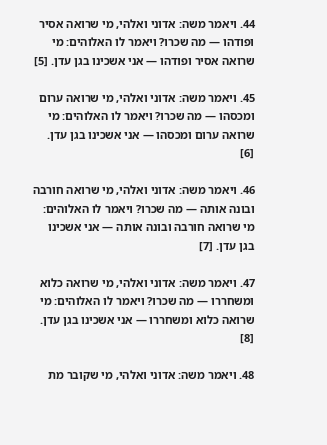44. ויאמר משה: אדוני ואלהי, מי שרואה אסיר ופודהו — מה שכרו? ויאמר לו האלוהים: מי שרואה אסיר ופודהו — אני אשכינו בגן עדן. [5]

45. ויאמר משה: אדוני ואלהי, מי שרואה ערום ומכסהו — מה שכרו? ויאמר לו האלוהים: מי שרואה ערום ומכסהו — אני אשכינו בגן עדן. [6]

46. ויאמר משה: אדוני ואלהי, מי שרואה חורבה ובונה אותה — מה שכרו? ויאמר לו האלוהים: מי שרואה חורבה ובונה אותה — אני אשכינו בגן עדן. [7]

47. ויאמר משה: אדוני ואלהי, מי שרואה כלוא ומשחררו — מה שכרו? ויאמר לו האלוהים: מי שרואה כלוא ומשחררו — אני אשכינו בגן עדן. [8]

48. ויאמר משה: אדוני ואלהי, מי שקובר מת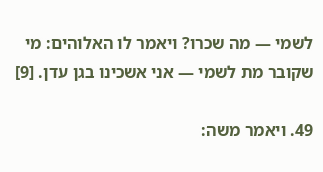לשמי — מה שכרו? ויאמר לו האלוהים: מי שקובר מת לשמי — אני אשכינו בגן עדן. [9]

49. ויאמר משה: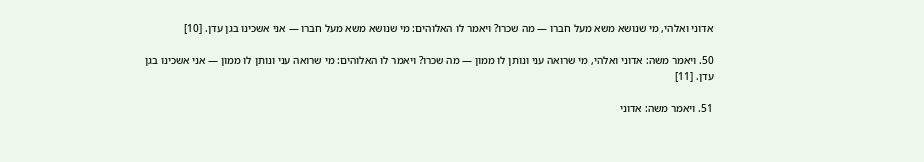אדוני ואלהי, מי שנושא משא מעל חברו — מה שכרו? ויאמר לו האלוהים: מי שנושא משא מעל חברו — אני אשכינו בגן עדן. [10]

50. ויאמר משה: אדוני ואלהי, מי שרואה עני ונותן לו ממון — מה שכרו? ויאמר לו האלוהים: מי שרואה עני ונותן לו ממון — אני אשכינו בגן עדן. [11]

51. ויאמר משה: אדוני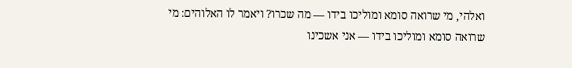ואלהי, מי שרואה סומא ומוליכו בידו — מה שכרו? ויאמר לו האלוהים: מי שרואה סומא ומוליכו בידו — אני אשכינו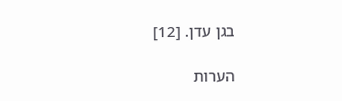בגן עדן. [12]

הערות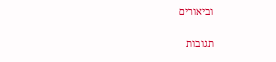וביאורים

תגובות